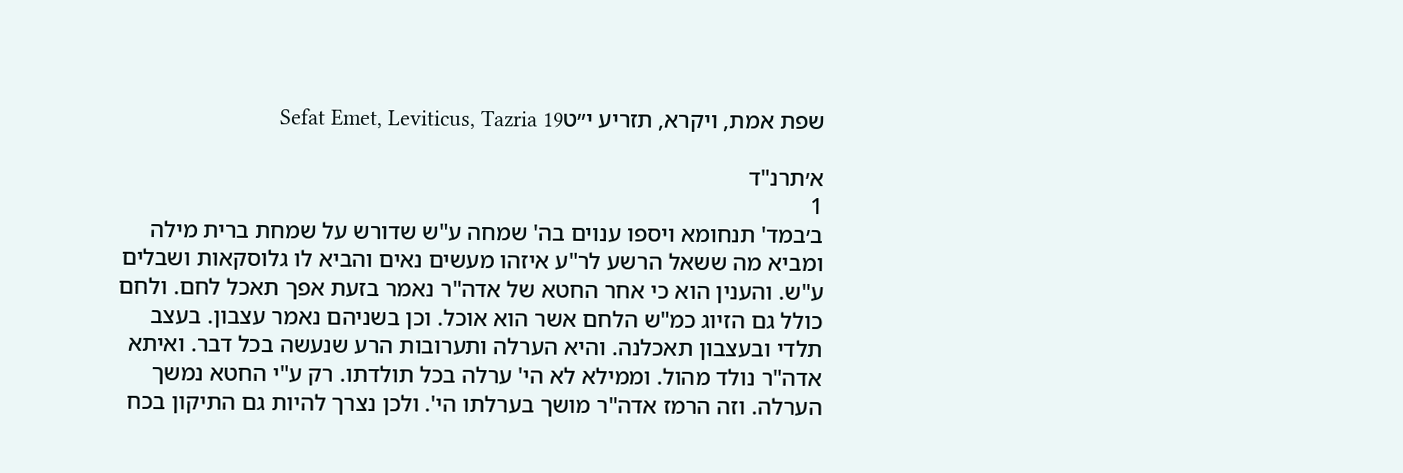שפת אמת, ויקרא, תזריע י״טSefat Emet, Leviticus, Tazria 19

א׳תרנ"ד
1
ב׳במד' תנחומא ויספו ענוים בה' שמחה ע"ש שדורש על שמחת ברית מילה ומביא מה ששאל הרשע לר"ע איזהו מעשים נאים והביא לו גלוסקאות ושבלים ע"ש. והענין הוא כי אחר החטא של אדה"ר נאמר בזעת אפך תאכל לחם. ולחם כולל גם הזיוג כמ"ש הלחם אשר הוא אוכל. וכן בשניהם נאמר עצבון. בעצב תלדי ובעצבון תאכלנה. והיא הערלה ותערובות הרע שנעשה בכל דבר. ואיתא אדה"ר נולד מהול. וממילא לא הי' ערלה בכל תולדתו. רק ע"י החטא נמשך הערלה. וזה הרמז אדה"ר מושך בערלתו הי'. ולכן נצרך להיות גם התיקון בכח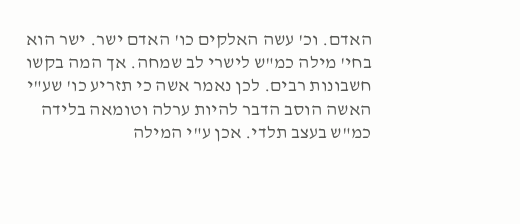האדם. וכ' עשה האלקים כו' האדם ישר. ישר הוא בחי' מילה כמ"ש לישרי לב שמחה. אך המה בקשו חשבונות רבים. לכן נאמר אשה כי תזריע כו' שע"י האשה הוסב הדבר להיות ערלה וטומאה בלידה כמ"ש בעצב תלדי. אכן ע"י המילה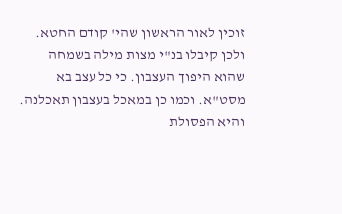זוכין לאור הראשון שהי' קודם החטא. ולכן קיבלו בנ"י מצות מילה בשמחה שהוא היפוך העצבון. כי כל עצב בא מסט"א. וכמו כן במאכל בעצבון תאכלנה. והיא הפסולת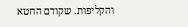והקליפות. שקודם החטא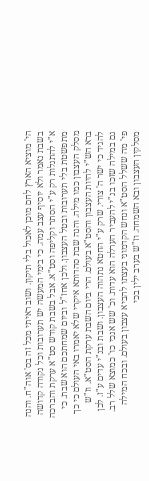הי' מוציא הארץ לחם מוכן לאכול בלי תיקון. ושוב ראיתי מכל זה בס' אוה"ח. והנה בשבת נאמר ולא יוסיף עצב עמה. כי בימי המעשה יש תערובות וכל נקודה קדושה א"י להתגלות רק ע"י הסתר וקליפה וסט"א. אבל בשבת קודש סט"א ערקת והברכה מתפשטת בלי תערובות ובטל העצבון. ולכן אחז"ל וביום שמחתכם הוא שבת. כי מסלק העצבון כמו מילה. והנה שבת סהדותא איקרי שלא יאמרו באי העולם כי כך ברא הש"י להיות העצבון והסט"א בעולם. הרי ביום השבת ערקת הסט"א. וז"ש להגיד כי ישר ה' צורי. שרק ע"י החטא נתהוה העצבון. ושבת ובנ"י עדים ע"ז. לכן גם במילה שזכו בנ"י להעביר הערלה הוא עדות. וכ' שש אנכי כו' כמוצא שלל רב. פי' מה ששלל הסט"א ונחש הקדמוני בעצתו להביא עצבון בעולם. ובכח המילה מסלקין העצבון ובא השמחה. וז"ש בערב ילין בכי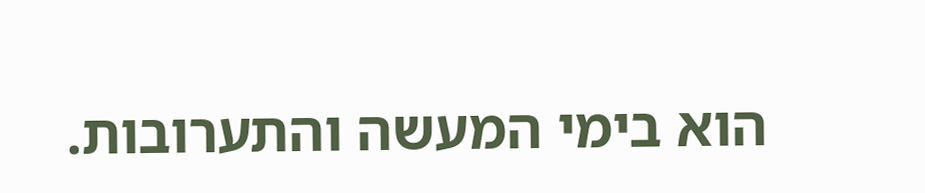הוא בימי המעשה והתערובות.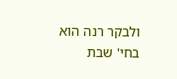ולבקר רנה הוא בחי' שבת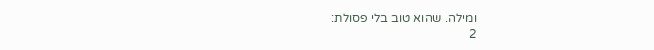ומילה. שהוא טוב בלי פסולת:
2